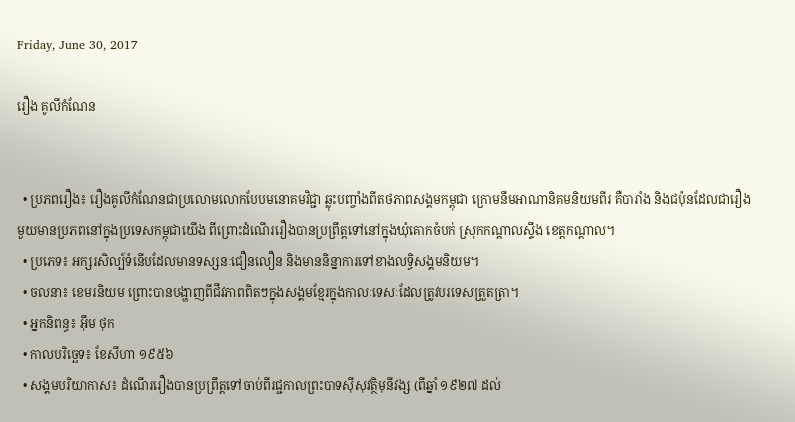Friday, June 30, 2017

រឿង គូលីកំណែន


  • ប្រភពរឿង៖ រឿងគូលីកំណែនជាប្រលោមលោកបែបមនោគមវិជ្ជា ឆ្លុះបញ្ចាំងពីតថភាពសង្គមកម្ពុជា ក្រោមនឹមអាណានិគមនិយមពីរ គឺបារាំង និងជប៉ុនដែលជារឿងមួយមានប្រភពនៅក្នុងប្រទេសកម្ពុជាយើង ពីព្រោះដំណើររឿងបានប្រព្រឹត្តទៅនៅក្នុងឃុំគោកចំបក់ ស្រុកកណ្តាលស្ទឹង ខេត្តកណ្តាល។
  • ប្រភេទ៖ អក្សរសិល្ប៍ទំនើបដែលមានទស្សនៈជឿនលឿន និងមាននិន្នាការទៅខាងលទ្ធិសង្គមនិយម។
  • ចលនា៖ ខេមរនិយម ព្រោះបានបង្ហាញពីជីវភាពពិតៗក្នុងសង្គមខ្មែរក្នុងកាលៈទេសៈដែលត្រូវបរទេសត្រួតត្រា។
  • អ្នកនិពន្ធ៖ អ៊ឹម ថុក
  • កាលបរិច្ឆេទ៖ ខែសីហា ១៩៥៦
  • សង្គមបរិយាកាស៖ ដំណើររឿងបានប្រព្រឹត្តទៅចាប់ពីរជ្ជកាលព្រះបាទស៊ីសុវត្ថិមុនីវង្ស (ពីឆ្នាំ ១៩២៧ ដល់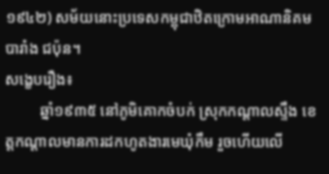១៩៤២) សម័យនោះប្រទេសកម្ពុជាឋិតក្រោមអាណានិគមបារាំង ជប៉ុន។
សង្ខេបរឿង៖
         ឆ្នាំ១៩៣៥ នៅភូមិគោកចំបក់ ស្រុកកណ្តាលស្ទឹង ខេត្តកណ្តាលមានការដកហូតងារមេឃុំកឹម រួចហើយលើ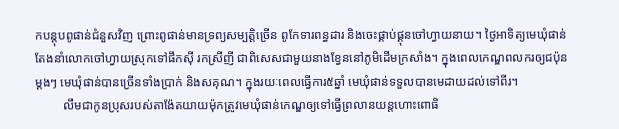កបន្តុបពូផាន់ជំនួសវិញ ព្រោះពូផាន់មានទ្រព្យសម្បត្តិច្រើន ពូកែទារពន្ធដារ និងចេះផ្គាប់ផ្គុនចៅហ្វាយនាយ។ ថ្ងៃអាទិត្យមេឃុំផាន់តែងនាំលោកចៅហ្វាយស្រុកទៅផឹកស៊ី រកស្រីញី ជាពិសេសជាមួយនាងខ្វែននៅភូមិដើមក្រសាំង។ ក្នុងពេលកេណ្ឌពលករឲ្យជប៉ុនម្តងៗ មេឃុំផាន់បានច្រើនទាំងប្រាក់ និងសគុណ។ ក្នុងរយៈពេលធ្វើការ៥ឆ្នាំ មេឃុំផាន់ទទួលបានមេដាយដល់ទៅពីរ។
         លឹមជាកូនប្រុសរបស់តាង៉ែតយាយម៉ុកត្រូវមេឃុំផាន់កេណ្ឌឲ្យទៅធ្វើព្រលានយន្តហោះពោធិ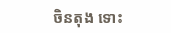ចិនតុង ទោះ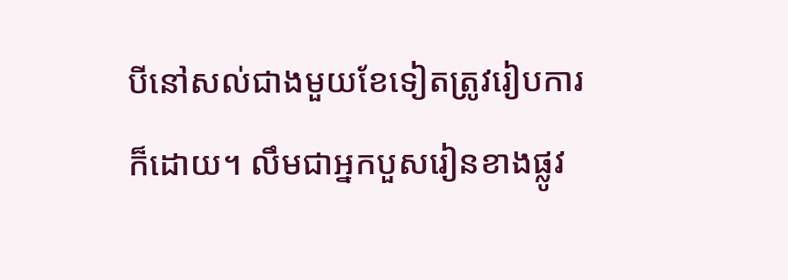បីនៅសល់ជាងមួយខែទៀតត្រូវរៀបការក៏ដោយ។ លឹមជាអ្នកបួសរៀនខាងផ្លូវ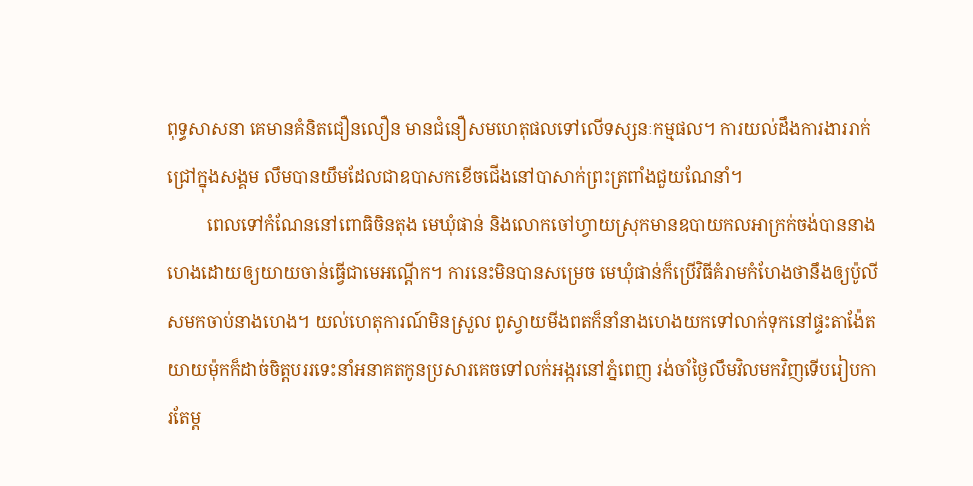ពុទ្ធសាសនា គេមានគំនិតជឿនលឿន មានជំនឿសមហេតុផលទៅលើទស្សនៈកម្មផល។ ការយល់ដឹងការងាររាក់ជ្រៅក្នុងសង្គម លឹមបានយឹមដែលជាឧបាសកខើចជើងនៅបាសាក់ព្រះត្រពាំងជួយណែនាំ។
         ពេលទៅកំណែននៅពោធិចិនតុង មេឃុំផាន់ និងលោកចៅហ្វាយស្រុកមានឧបាយកលអាក្រក់ចង់បាននាងហេងដោយឲ្យយាយចាន់ធ្វើជាមេអណ្តើក។ ការនេះមិនបានសម្រេច មេឃុំផាន់ក៏ប្រើវិធីគំរាមកំហែងថានឹងឲ្យប៉ូលីសមកចាប់នាងហេង។ យល់ហេតុការណ៍មិនស្រួល ពូស្វាយមីងពតក៏នាំនាងហេងយកទៅលាក់ទុកនៅផ្ទះតាង៉ែត យាយម៉ុកក៏ដាច់ចិត្តបររទេះនាំអនាគតកូនប្រសារគេចទៅលក់អង្ករនៅភ្នំពេញ រង់ចាំថ្ងៃលឹមវិលមកវិញទើបរៀបការតែម្ត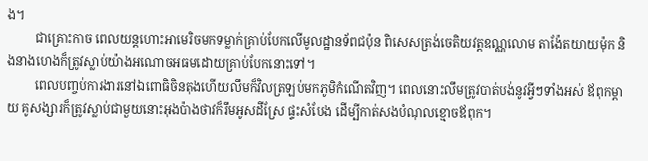ង។
         ជាគ្រោះកាច ពេលយន្តហោះអាមេរិចមកទម្លាក់គ្រាប់បែកលើមូលដ្ឋានទ័ពជប៉ុន ពិសេសត្រង់ចេតិយវត្តឧណ្ណលោម តាង៉ែតយាយម៉ុក និងនាងហេងក៏ត្រូវស្លាប់យ៉ាងអណោចអធមដោយគ្រាប់បែកនោះទៅ។
         ពេលបញ្ចប់ការងារនៅឯពោធិចិនតុងហើយលឹមក៏វិលត្រឡប់មកភូមិកំណើតវិញ។ ពេលនោះលឹមត្រូវបាត់បង់នូវអ្វីៗទាំងអស់ ឪពុកម្តាយ គូសង្សារក៏ត្រូវស្លាប់ជាមួយនោះអុងប៉ាងថាវក៏រឹមអូសដីស្រែ ផ្ទះសំបែង ដើម្បីកាត់សងបំណុលខ្មោចឪពុក។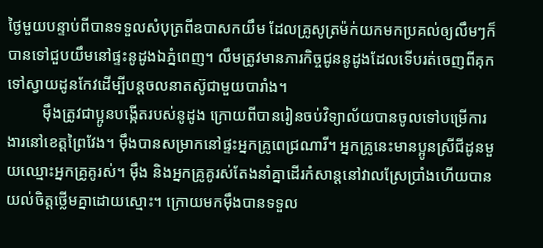ថ្ងៃមួយបន្ទាប់ពីបានទទួលសំបុត្រពីឧបាសកយឹម ដែលគ្រូសូត្រម៉ក់យកមកប្រគល់ឲ្យលឹមៗក៏បានទៅជួបយឹមនៅផ្ទះនូដូងឯភ្នំពេញ។ លឹមត្រូវមានភារកិច្ចជូននូដូងដែលទើបរត់ចេញពីគុកទៅស្វាយដូនកែវដើម្បីបន្តចលនាតស៊ូជាមួយបារាំង។
         ម៉ឹងត្រូវជាប្អូនបង្កើតរបស់នូដូង ក្រោយពីបានរៀនចប់វិទ្យាល័យបានចូលទៅបម្រើការងារនៅខេត្តព្រៃវែង។ ម៉ឹងបានសម្រាកនៅផ្ទះអ្នកគ្រូពេជ្រណារី។ អ្នកគ្រូនេះមានប្អូនស្រីជីដូនមួយឈ្មោះអ្នកគ្រូគូរស់។ ម៉ឹង និងអ្នកគ្រូគូរស់តែងនាំគ្នាដើរកំសាន្តនៅវាលស្រែប្រាំងហើយបានយល់ចិត្តថ្លើមគ្នាដោយស្មោះ។ ក្រោយមកម៉ឹងបានទទួល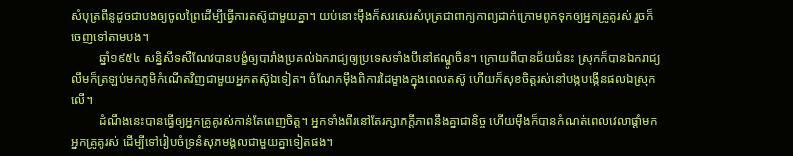សំបុត្រពីនូដូចជាបងឲ្យចូលព្រៃដើម្បីធ្វើការតស៊ូជាមួយគ្នា។ យប់នោះម៉ឹងក៏សរសេរសំបុត្រជាពាក្យកាព្យដាក់ក្រោមពូកទុកឲ្យអ្នកគ្រូគូរស់ រួចក៏ចេញទៅតាមបង។
         ឆ្នាំ១៩៥៤ សន្និសីទសឺណែវបានបង្ខំឲ្យបារាំងប្រគល់ឯករាជ្យឲ្យប្រទេសទាំងបីនៅឥណ្ឌូចិន។ ក្រោយពីបានជ័យជំនះ ស្រុកក៏បានឯករាជ្យ លឹមក៏ត្រឡប់មកភូមិកំណើតវិញជាមួយអ្នកតស៊ូឯទៀត។ ចំណែកម៉ឹងពិការដៃម្ខាងក្នុងពេលតស៊ូ ហើយក៏សុខចិត្តរស់នៅបង្កបង្កើនផលឯស្រុកលើ។
         ដំណឹងនេះបានធ្វើឲ្យអ្នកគ្រូគូរស់កាន់តែពេញចិត្ត។ អ្នកទាំងពីរនៅតែរក្សាភក្តីភាពនឹងគ្នាជានិច្ច ហើយម៉ឹងក៏បានកំណត់ពេលវេលាផ្តាំមកអ្នកគ្រូគូរស់ ដើម្បីទៅរៀបចំទ្រនំសុភមង្គលជាមួយគ្នាទៀតផង។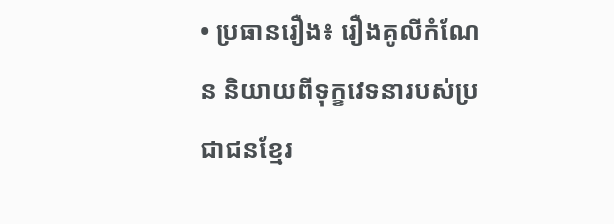• ប្រធានរឿង៖ រឿងគូលីកំណែន និយាយពីទុក្ខវេទនារបស់ប្រជាជនខ្មែរ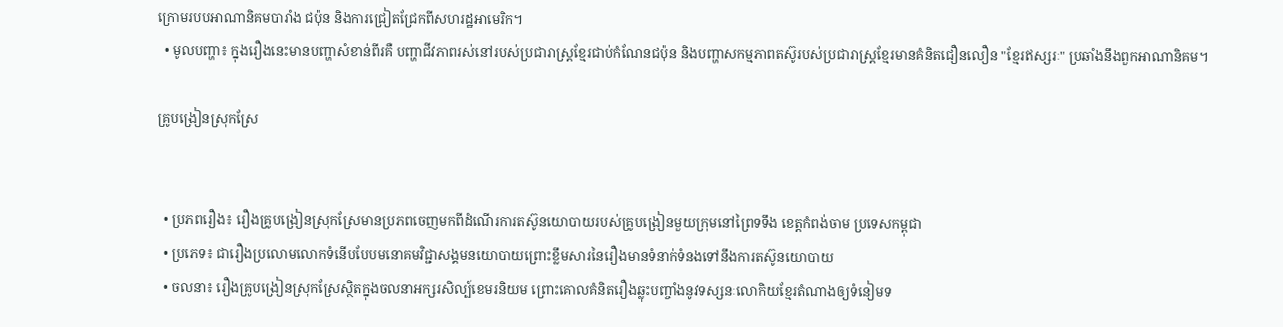ក្រោមរបបអាណានិគមបារាំង ជប៉ុន និងការជ្រៀតជ្រែកពីសហរដ្ឋអាមេរិក។
  • មូលបញ្ហា៖ ក្នុងរឿងនេះមានបញ្ហាសំខាន់ពីរគឺ បញ្ហាជីវភាពរស់នៅរបស់ប្រជារាស្រ្តខ្មែរជាប់កំណែនជប៉ុន និងបញ្ហាសកម្មភាពតស៊ូរបស់ប្រជារាស្រ្តខ្មែរមានគំនិតជឿនលឿន "ខ្មែរឥស្សរៈ" ប្រឆាំងនឹងពួកអាណានិគម។

គ្រូបង្រៀនស្រុកស្រែ


  • ប្រភពរឿង៖ រឿងគ្រូបង្រៀនស្រុកស្រែមានប្រភពចេញមកពីដំណើរការតស៊ូនយោបាយរបស់គ្រូបង្រៀនមួយក្រុមនៅព្រៃទទឹង ខេត្តកំពង់ចាម ប្រទេសកម្ពុជា
  • ប្រភេទ៖ ជារឿងប្រលោមលោកទំនើបបែបមនោគមវិជ្ជាសង្គមនយោបាយព្រោះខ្លឹមសារនៃរឿងមានទំនាក់ទំនងទៅនឹងការតស៊ូនយោបាយ
  • ចលនា៖ រឿងគ្រូបង្រៀនស្រុកស្រែស្ថិតក្នុងចលនាអក្សរសិល្ប៍ខេមរនិយម ព្រោះគោលគំនិតរឿងឆ្លុះបញ្ចាំងនូវទស្សនៈលោកិយខ្មែរតំណាងឲ្យទំនៀមទ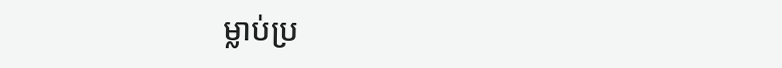ម្លាប់ប្រ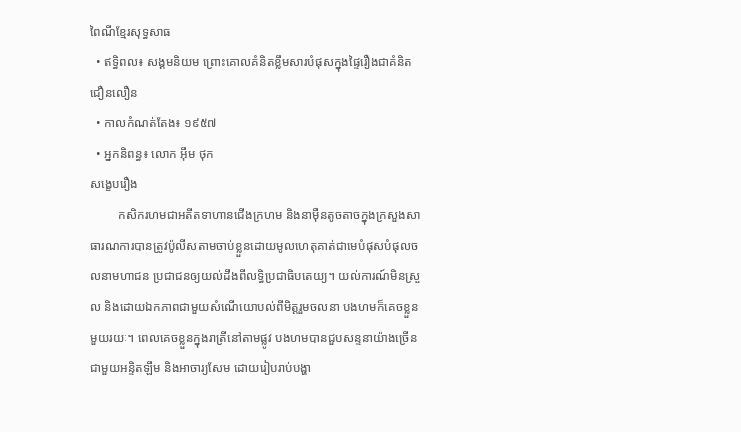ពៃណីខ្មែរសុទ្ធសាធ
  • ឥទ្ធិពល៖ សង្គមនិយម ព្រោះគោលគំនិតខ្លឹមសារបំផុសក្នុងផ្ទៃរឿងជាគំនិតជឿនលឿន
  • កាលកំណត់តែង៖ ១៩៥៧
  • អ្នកនិពន្ធ៖ លោក អ៊ឹម ថុក
សង្ខេបរឿង
         កសិករហមជាអតីតទាហានជើងក្រហម និងនាម៉ឺនតូចតាចក្នុងក្រសួងសាធារណការបានត្រូវប៉ូលីសតាមចាប់ខ្លួនដោយមូលហេតុគាត់ជាមេបំផុសបំផុលចលនាមហាជន ប្រជាជនឲ្យយល់ដឹងពីលទ្ធិប្រជាធិបតេយ្យ។ យល់ការណ៍មិនស្រួល និងដោយឯកភាពជាមួយសំណើយោបល់ពីមិត្តរួមចលនា បងហមក៏គេចខ្លួនមួយរយៈ។ ពេលគេចខ្លួនក្នុងរាត្រីនៅតាមផ្លូវ បងហមបានជួបសន្ទនាយ៉ាងច្រើនជាមួយអន្ទិតឡឹម និងអាចារ្យសែម ដោយរៀបរាប់បង្ហា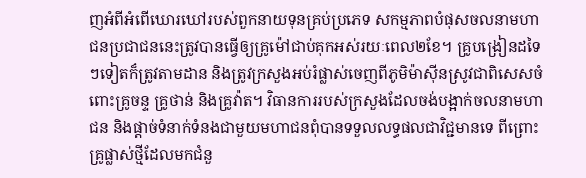ញអំពីអំពើឃោរឃៅរបស់ពួកនាយទុនគ្រប់ប្រភេទ សកម្មភាពបំផុសចលនាមហាជនប្រជាជននេះត្រូវបានធ្វើឲ្យគ្រូម៉ៅជាប់គុកអស់រយៈពេល២ខែ។ គ្រូបង្រៀនដទៃៗទៀតក៏ត្រូវតាមដាន និងត្រូវក្រសួងអប់រំផ្លាស់ចេញពីភូមិម៉ាស៊ីនស្រូវជាពិសេសចំពោះគ្រូចន្ទ គ្រូថាន់ និងគ្រូវ៉ាត។ វិធានការរបស់ក្រសួងដែលចង់បង្អាក់ចលនាមហាជន និងផ្តាច់ទំនាក់ទំនងជាមួយមហាជនពុំបានទទួលលទ្ធផលជាវិជ្ជមានទេ ពីព្រោះគ្រូផ្លាស់ថ្មីដែលមកជំនួ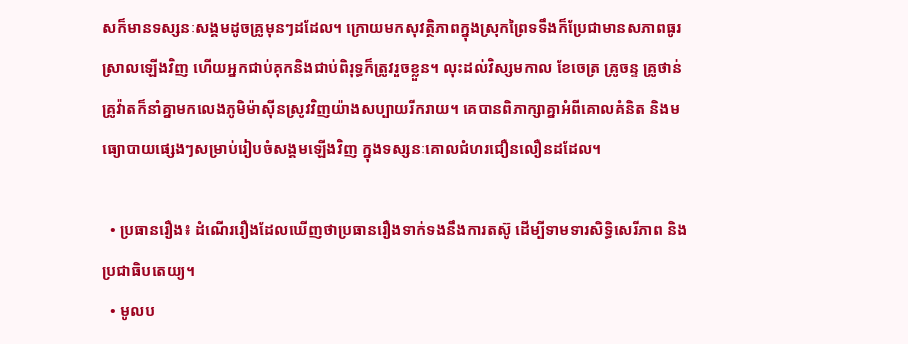សក៏មានទស្សនៈសង្គមដូចគ្រូមុនៗដដែល។ ក្រោយមកសុវត្ថិភាពក្នុងស្រុកព្រៃទទឹងក៏ប្រែជាមានសភាពធូរស្រាលឡើងវិញ ហើយអ្នកជាប់គុកនិងជាប់ពិរុទ្ធក៏ត្រូវរួចខ្លួន។ លុះដល់វិស្សមកាល ខែចេត្រ គ្រូចន្ទ គ្រូថាន់ គ្រូវ៉ាតក៏នាំគ្នាមកលេងភូមិម៉ាស៊ីនស្រូវវិញយ៉ាងសប្បាយរីករាយ។ គេបានពិភាក្សាគ្នាអំពីគោលគំនិត និងមធ្យោបាយផ្សេងៗសម្រាប់រៀបចំសង្គមឡើងវិញ ក្នុងទស្សនៈគោលជំហរជឿនលឿនដដែល។

  • ប្រធានរឿង៖ ដំណើររឿងដែលឃើញថាប្រធានរឿងទាក់ទងនឹងការតស៊ូ ដើម្បីទាមទារសិទ្ធិសេរីភាព និងប្រជាធិបតេយ្យ។
  • មូលប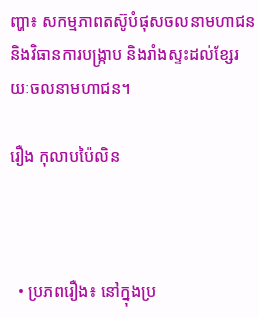ញ្ហា៖ សកម្មភាពតស៊ូបំផុសចលនាមហាជន និងវិធានការបង្ក្រាប និងរាំងស្ទះដល់ខ្សែរយៈចលនាមហាជន។

រឿង កុលាបប៉ៃលិន



  • ប្រភពរឿង៖ នៅក្នុងប្រ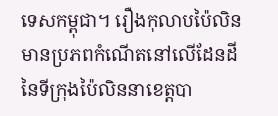ទេសកម្ពុជា។ រឿងកុលាបប៉ៃលិន មានប្រភពកំណើតនៅលើដែនដីនៃទីក្រុងប៉ៃលិននាខេត្តបា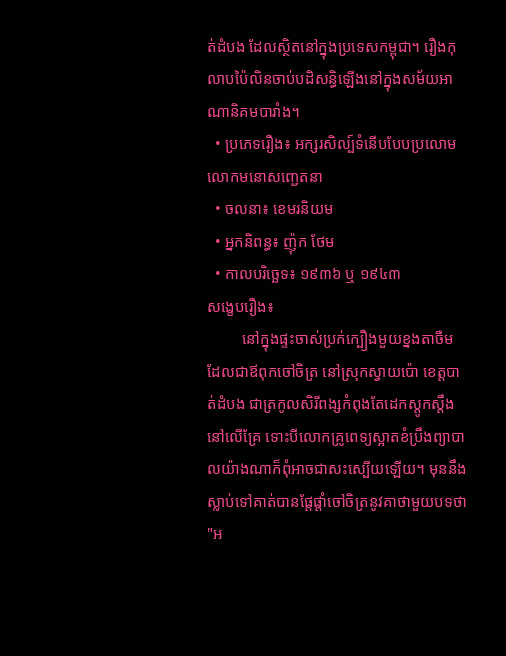ត់ដំបង ដែលស្ថិតនៅក្នុងប្រទេសកម្ពុជា។ រឿងកុលាបប៉ៃលិនចាប់បដិសន្ធិឡើងនៅក្នុងសម័យអាណានិគមបារាំង។
  • ប្រភេទរឿង៖ អក្សរសិល្ប៍ទំនើបបែបប្រលោមលោកមនោសញ្ជេតនា
  • ចលនា៖ ខេមរនិយម
  • អ្នកនិពន្ធ៖ ញ៉ុក ថែម
  • កាលបរិច្ឆេទ៖ ១៩៣៦ ឬ ១៩៤៣
សង្ខេបរឿង៖
         នៅក្នុងផ្ទះចាស់ប្រក់ក្បឿងមួយខ្នងតាចឺមដែលជាឪពុកចៅចិត្រ នៅស្រុកស្វាយប៉ោ ខេត្តបាត់ដំបង ជាត្រកូលសិរីពង្សកំពុងតែដេកស្តូកស្តឹងនៅលើគ្រែ ទោះបីលោកគ្រូពេទ្យស្អាតខំប្រឹងព្យាបាលយ៉ាងណាក៏ពុំអាចជាសះស្បើយឡើយ។ មុននឹងស្លាប់ទៅគាត់បានផ្តែផ្តាំចៅចិត្រនូវគាថាមួយបទថា "អ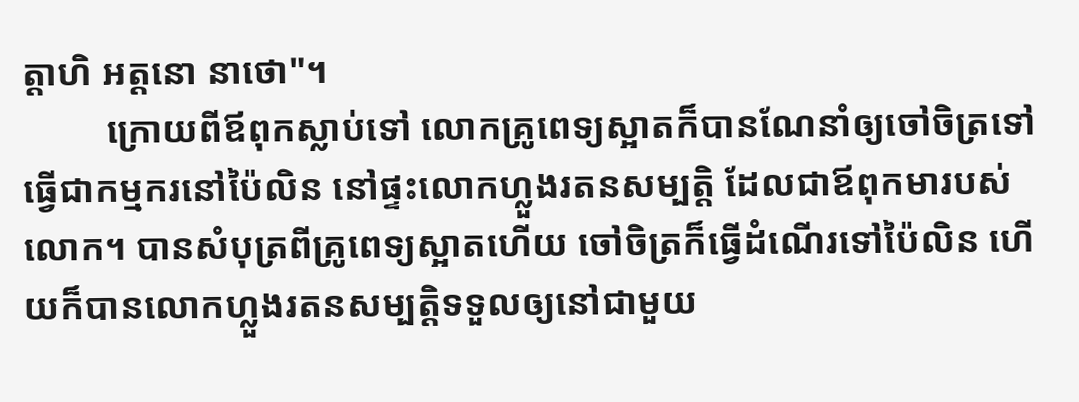ត្តាហិ អត្តនោ នាថោ"។
         ក្រោយពីឪពុកស្លាប់ទៅ លោកគ្រូពេទ្យស្អាតក៏បានណែនាំឲ្យចៅចិត្រទៅធ្វើជាកម្មករនៅប៉ៃលិន នៅផ្ទះលោកហ្លួងរតនសម្បត្តិ ដែលជាឪពុកមារបស់លោក។ បានសំបុត្រពីគ្រូពេទ្យស្អាតហើយ ចៅចិត្រក៏ធ្វើដំណើរទៅប៉ៃលិន ហើយក៏បានលោកហ្លួងរតនសម្បត្តិទទួលឲ្យនៅជាមួយ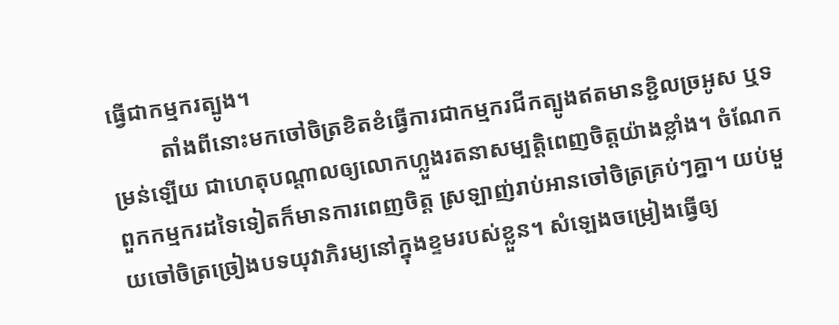ធ្វើជាកម្មករត្បូង។
         តាំងពីនោះមកចៅចិត្រខិតខំធ្វើការជាកម្មករជីកត្បូងឥតមានខ្ជិលច្រអូស ឬទម្រន់ឡើយ ជាហេតុបណ្តាលឲ្យលោកហ្លួងរតនាសម្បត្តិពេញចិត្តយ៉ាងខ្លាំង។ ចំណែកពួកកម្មករដទៃទៀតក៏មានការពេញចិត្ត ស្រឡាញ់រាប់អានចៅចិត្រគ្រប់ៗគ្នា។ យប់មួយចៅចិត្រច្រៀងបទយុវាភិរម្យនៅក្នុងខ្ទមរបស់ខ្លួន។ សំឡេងចម្រៀងធ្វើឲ្យ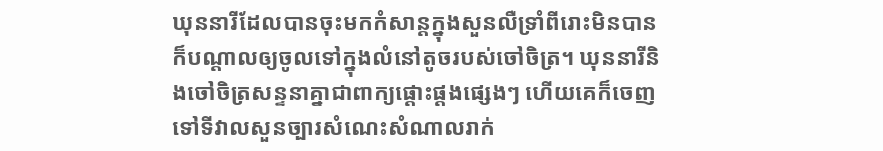ឃុននារីដែលបានចុះមកកំសាន្តក្នុងសួនលឺទ្រាំពីរោះមិនបាន ក៏បណ្តាលឲ្យចូលទៅក្នុងលំនៅតូចរបស់ចៅចិត្រ។ ឃុននារីនិងចៅចិត្រសន្ទនាគ្នាជាពាក្យផ្តោះផ្តងផ្សេងៗ ហើយគេក៏ចេញទៅទីវាលសួនច្បារសំណេះសំណាលរាក់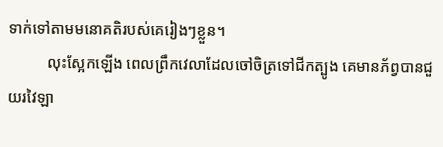ទាក់ទៅតាមមនោគតិរបស់គេរៀងៗខ្លួន។
          លុះស្អែកឡើង ពេលព្រឹកវេលាដែលចៅចិត្រទៅជីកត្បូង គេមានភ័ព្វបានជួយរវៃឡា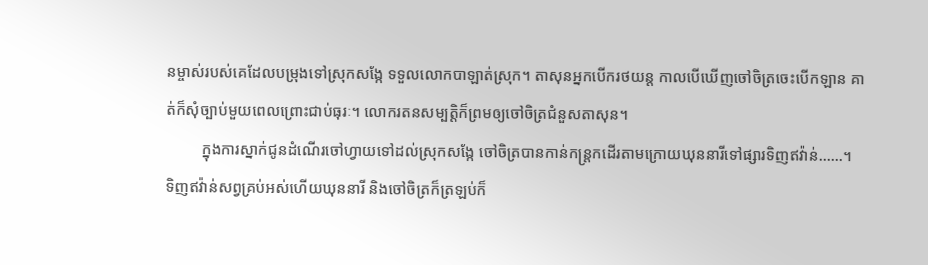នម្ចាស់របស់គេដែលបម្រុងទៅស្រុកសង្កែ ទទួលលោកបាឡាត់ស្រុក។ តាសុនអ្នកបើករថយន្ត កាលបើឃើញចៅចិត្រចេះបើកឡាន គាត់ក៏សុំច្បាប់មួយពេលព្រោះជាប់ធុរៈ។ លោករតនសម្បត្តិក៏ព្រមឲ្យចៅចិត្រជំនួសតាសុន។
         ក្នុងការស្នាក់ជូនដំណើរចៅហ្វាយទៅដល់ស្រុកសង្កែ ចៅចិត្របានកាន់កន្ត្រកដើរតាមក្រោយឃុននារីទៅផ្សារទិញឥវ៉ាន់......។ ទិញឥវ៉ាន់សព្វគ្រប់អស់ហើយឃុននារី និងចៅចិត្រក៏ត្រឡប់ក៏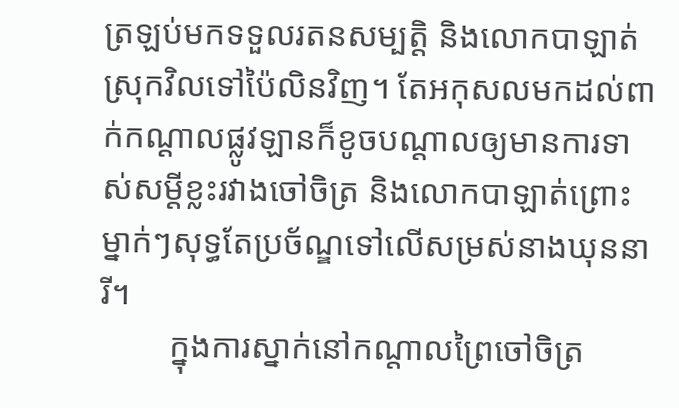ត្រឡប់មកទទួលរតនសម្បត្តិ និងលោកបាឡាត់ស្រុកវិលទៅប៉ៃលិនវិញ។ តែអកុសលមកដល់ពាក់កណ្តាលផ្លូវឡានក៏ខូចបណ្តាលឲ្យមានការទាស់សម្តីខ្លះរវាងចៅចិត្រ និងលោកបាឡាត់ព្រោះម្នាក់ៗសុទ្ធតែប្រច័ណ្ឌទៅលើសម្រស់នាងឃុននារី។
        ក្នុងការស្នាក់នៅកណ្តាលព្រៃចៅចិត្រ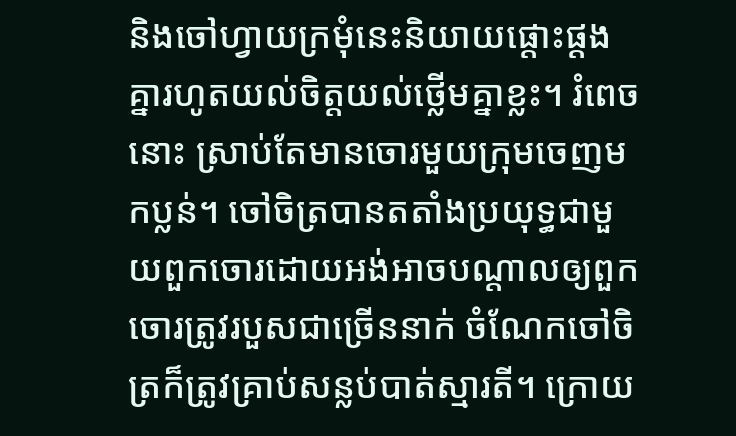និងចៅហ្វាយក្រមុំនេះនិយាយផ្តោះផ្តងគ្នារហូតយល់ចិត្តយល់ថ្លើមគ្នាខ្លះ។ រំពេចនោះ ស្រាប់តែមានចោរមួយក្រុមចេញមកប្លន់។ ចៅចិត្របានតតាំងប្រយុទ្ធជាមួយពួកចោរដោយអង់អាចបណ្តាលឲ្យពួកចោរត្រូវរបួសជាច្រើននាក់ ចំណែកចៅចិត្រក៏ត្រូវគ្រាប់សន្លប់បាត់ស្មារតី។ ក្រោយ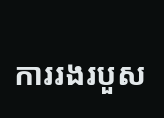ការរងរបួស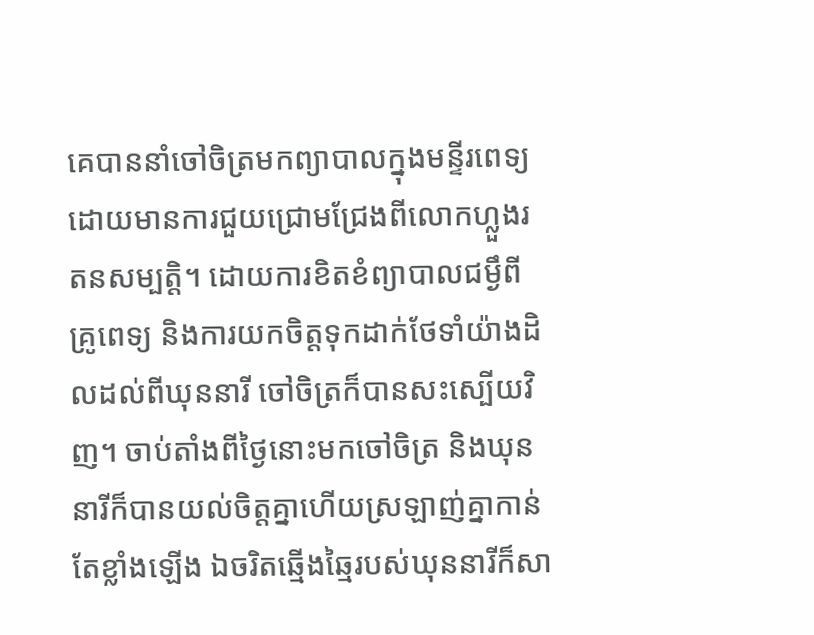គេបាននាំចៅចិត្រមកព្យាបាលក្នុងមន្ទីរពេទ្យដោយមានការជួយជ្រោមជ្រែងពីលោកហ្លួងរតនសម្បត្តិ។ ដោយការខិតខំព្យាបាលជម្ងឹពីគ្រូពេទ្យ និងការយកចិត្តទុកដាក់ថែទាំយ៉ាងដិលដល់ពីឃុននារី ចៅចិត្រក៏បានសះស្បើយវិញ។ ចាប់តាំងពីថ្ងៃនោះមកចៅចិត្រ និងឃុននារីក៏បានយល់ចិត្តគ្នាហើយស្រឡាញ់គ្នាកាន់តែខ្លាំងឡើង ឯចរិតឆ្មើងឆ្មៃរបស់ឃុននារីក៏សា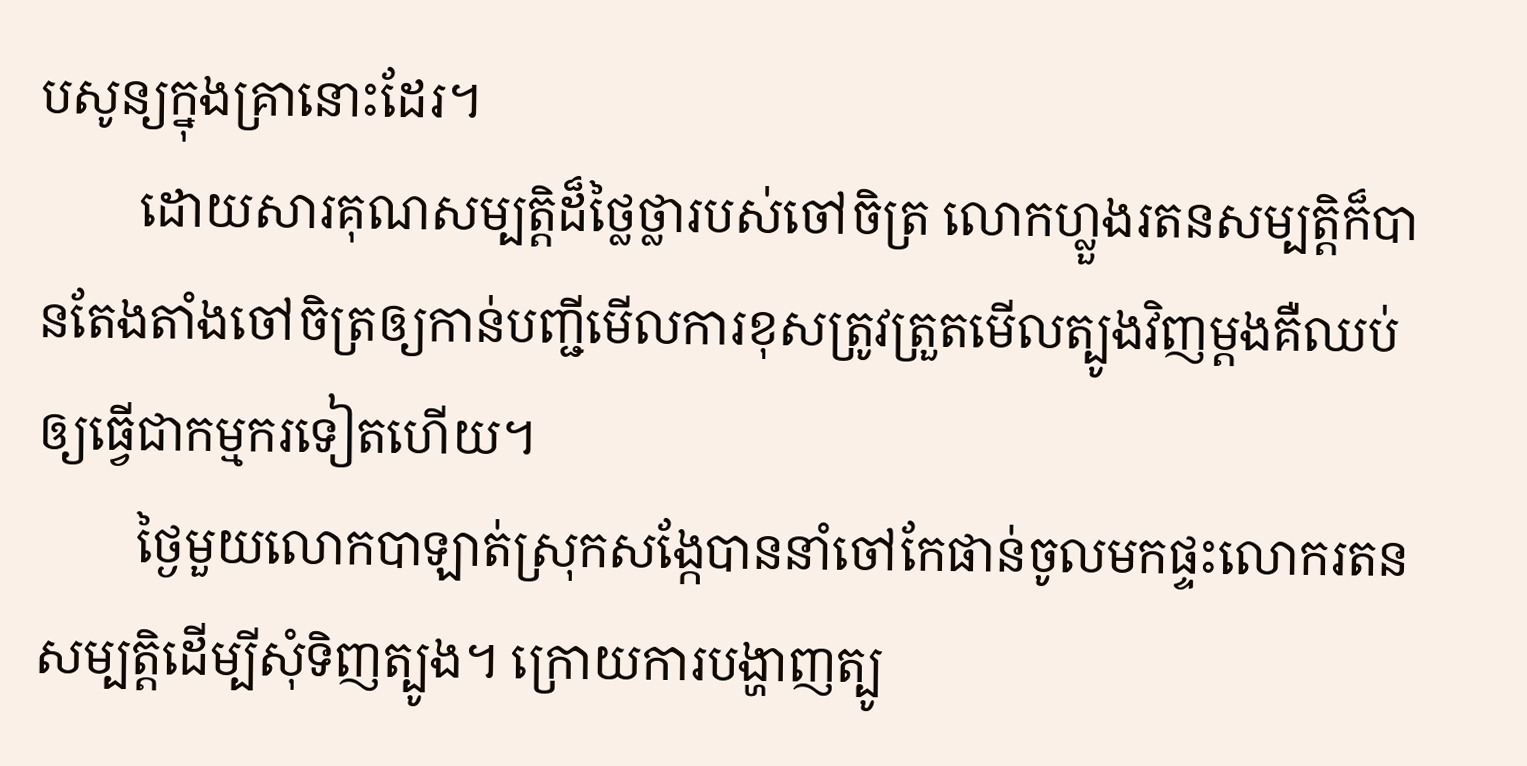បសូន្យក្នុងគ្រានោះដែរ។
        ដោយសារគុណសម្បត្តិដ៏ថ្លៃថ្លារបស់ចៅចិត្រ លោកហ្លួងរតនសម្បត្តិក៏បានតែងតាំងចៅចិត្រឲ្យកាន់បញ្ជីមើលការខុសត្រូវត្រួតមើលត្បូងវិញម្តងគឺឈប់ឲ្យធ្វើជាកម្មករទៀតហើយ។
        ថ្ងៃមួយលោកបាឡាត់ស្រុកសង្កែបាននាំចៅកែផាន់ចូលមកផ្ទះលោករតនសម្បត្តិដើម្បីសុំទិញត្បូង។ ក្រោយការបង្ហាញត្បូ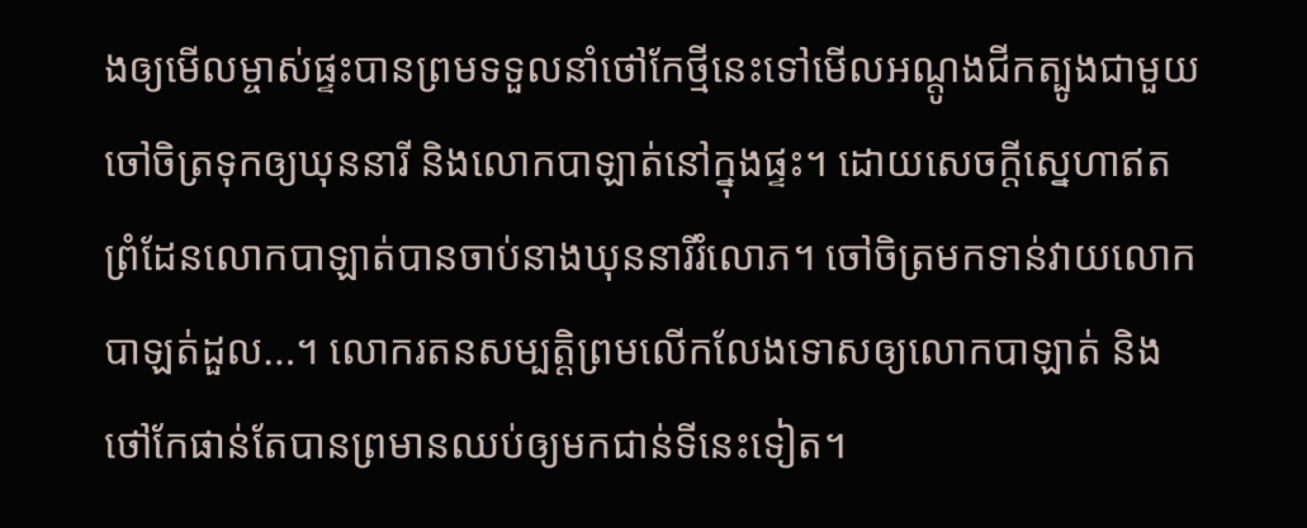ងឲ្យមើលម្ចាស់ផ្ទះបានព្រមទទួលនាំថៅកែថ្មីនេះទៅមើលអណ្តូងជីកត្បូងជាមួយចៅចិត្រទុកឲ្យឃុននារី និងលោកបាឡាត់នៅក្នុងផ្ទះ។ ដោយសេចក្តីស្នេហាឥតព្រំដែនលោកបាឡាត់បានចាប់នាងឃុននារីរំលោភ។ ចៅចិត្រមកទាន់វាយលោកបាឡត់ដួល...។ លោករតនសម្បត្តិព្រមលើកលែងទោសឲ្យលោកបាឡាត់ និងថៅកែផាន់តែបានព្រមានឈប់ឲ្យមកជាន់ទីនេះទៀត។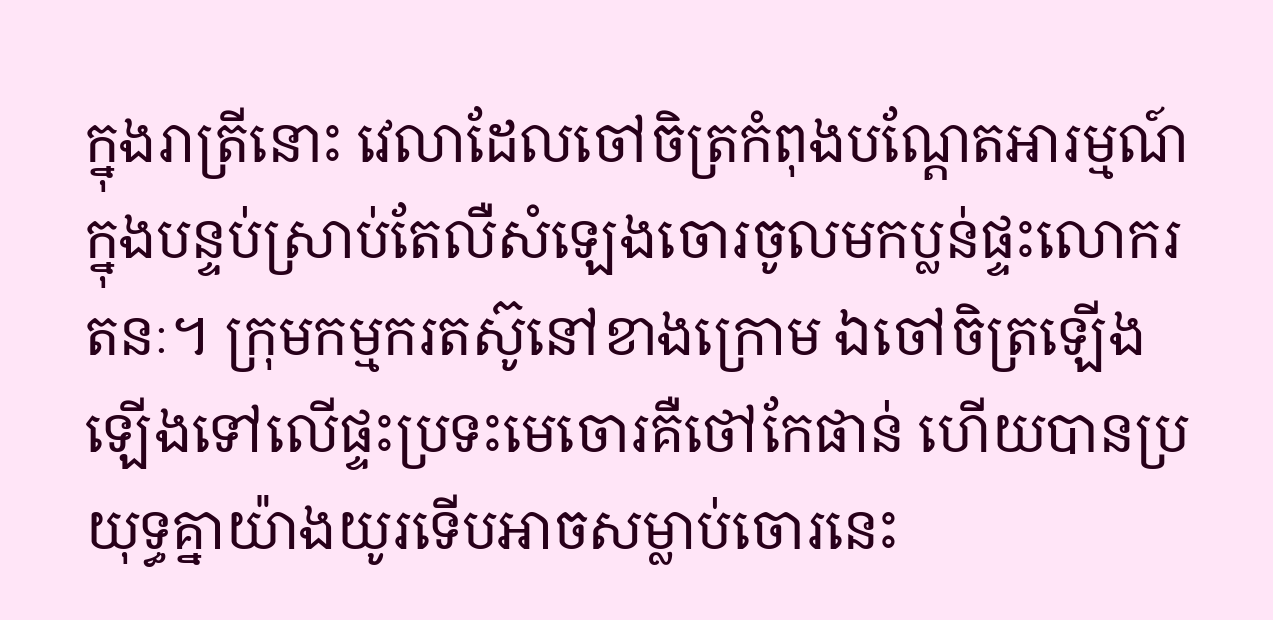ក្នុងរាត្រីនោះ វេលាដែលចៅចិត្រកំពុងបណ្តែតអារម្មណ៍ក្នុងបន្ទប់ស្រាប់តែលឺសំឡេងចោរចូលមកប្លន់ផ្ទះលោករតនៈ។ ក្រុមកម្មករតស៊ូនៅខាងក្រោម ឯចៅចិត្រឡើងឡើងទៅលើផ្ទះប្រទះមេចោរគឺថៅកែផាន់ ហើយបានប្រយុទ្ធគ្នាយ៉ាងយូរទើបអាចសម្លាប់ចោរនេះ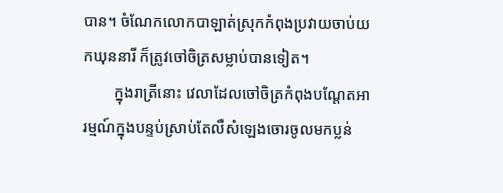បាន។ ចំណែកលោកបាឡាត់ស្រុកកំពុងប្រវាយចាប់យកឃុននារី ក៏ត្រូវចៅចិត្រសម្លាប់បានទៀត។
        ក្នុងរាត្រីនោះ វេលាដែលចៅចិត្រកំពុងបណ្តែតអារម្មណ៍ក្នុងបន្ទប់ស្រាប់តែលឺសំឡេងចោរចូលមកប្លន់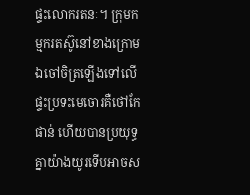ផ្ទះលោករតនៈ។ ក្រុមកម្មករតស៊ូនៅខាងក្រោម ឯចៅចិត្រឡើងទៅលើផ្ទះប្រទះមេចោរគឺថៅកែផាន់ ហើយបានប្រយុទ្ធគ្នាយ៉ាងយូរទើបអាចស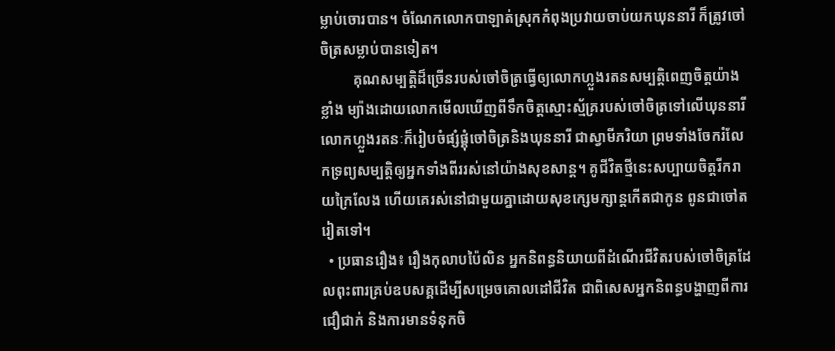ម្លាប់ចោរបាន។ ចំណែកលោកបាឡាត់ស្រុកកំពុងប្រវាយចាប់យកឃុននារី ក៏ត្រូវចៅចិត្រសម្លាប់បានទៀត។
         គុណសម្បត្តិដ៏ច្រើនរបស់ចៅចិត្រធ្វើឲ្យលោកហ្លួងរតនសម្បត្តិពេញចិត្តយ៉ាងខ្លាំង ម្យ៉ាងដោយលោកមើលឃើញពីទឹកចិត្តស្មោះស្ម័គ្ររបស់ចៅចិត្រទៅលើឃុននារី លោកហ្លួងរតនៈក៏រៀបចំផ្សំផ្គុំចៅចិត្រនិងឃុននារី ជាស្វាមីភរិយា ព្រមទាំងចែករំលែកទ្រព្យសម្បត្តិឲ្យអ្នកទាំងពីររស់នៅយ៉ាងសុខសាន្ត។ គូជីវិតថ្មីនេះសប្បាយចិត្តរីករាយក្រៃលែង ហើយគេរស់នៅជាមួយគ្នាដោយសុខក្សេមក្សាន្តកើតជាកូន ពូនជាចៅតរៀតទៅ។
  • ប្រធានរឿង៖ រឿងកុលាបប៉ៃលិន អ្នកនិពន្ធនិយាយពីដំណើរជីវិតរបស់ចៅចិត្រដែលពុះពារគ្រប់ឧបសគ្គដើម្បីសម្រេចគោលដៅជីវិត ជាពិសេសអ្នកនិពន្ធបង្ហាញពីការជឿជាក់ និងការមានទំនុកចិ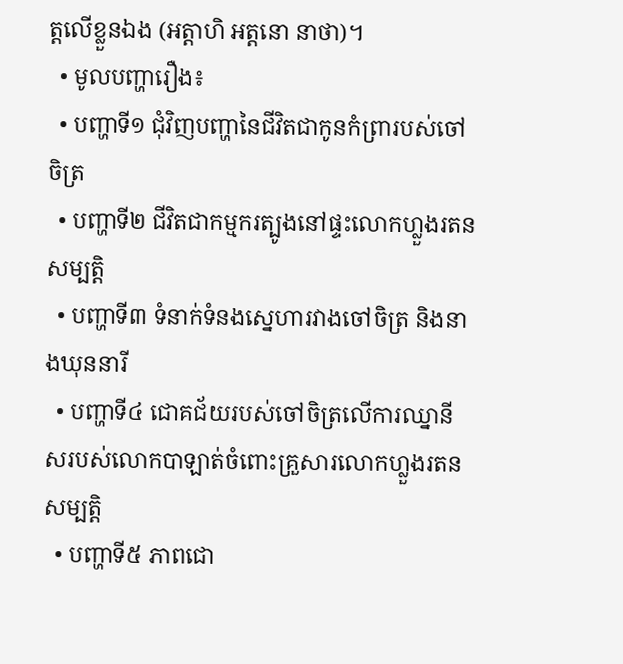ត្តលើខ្លួនឯង (អត្តាហិ អត្តនោ នាថា)។
  • មូលបញ្ហារឿង៖
  • បញ្ហាទី១ ជុំវិញបញ្ហានៃជីវិតជាកូនកំព្រារបស់ចៅចិត្រ
  • បញ្ហាទី២ ជីវិតជាកម្មករត្បូងនៅផ្ទះលោកហ្លួងរតនសម្បត្តិ
  • បញ្ហាទី៣ ទំនាក់ទំនងស្នេហារវាងចៅចិត្រ និងនាងឃុននារី
  • បញ្ហាទី៤ ជោគជ័យរបស់ចៅចិត្រលើការឈ្នានីសរបស់លោកបាឡាត់ចំពោះគ្រួសារលោកហ្លួងរតនសម្បត្តិ
  • បញ្ហាទី៥ ភាពជោ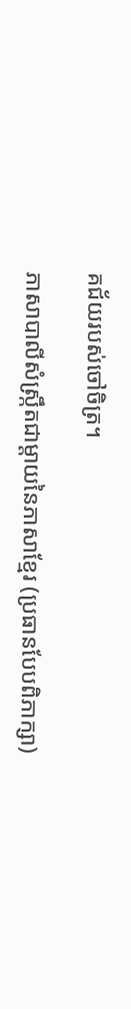គជ័យរបស់ចៅចិត្រ។

ភាសាបាលីសំស្រ្កឹតជាម្តាយនៃភាសាខ្មែរ (ប្រធានបែបពិភាក្សា)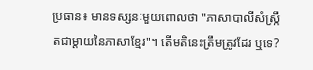ប្រធាន៖ មានទស្សនៈមួយពោលថា "ភាសាបាលីសំស្រ្កឹតជាម្តាយនៃភាសាខ្មែរ"។ តើមតិនេះត្រឹមត្រូវដែរ ឬទេ?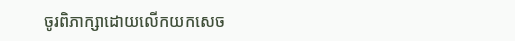ចូរពិភាក្សាដោយលើកយកសេច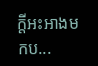ក្តីអះអាងមកប...